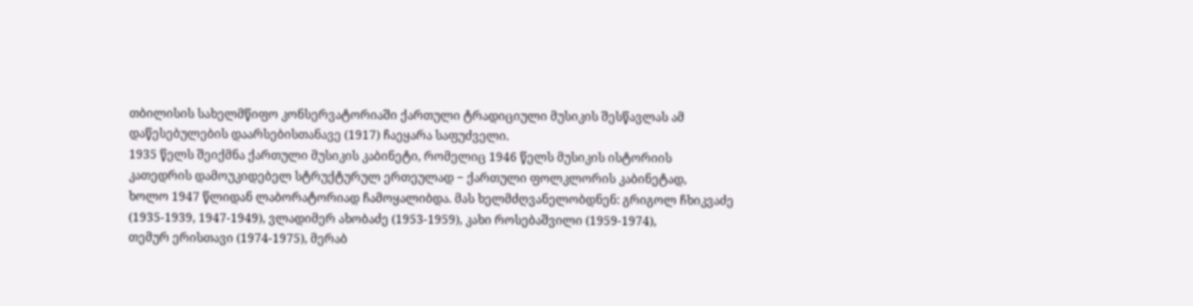თბილისის სახელმწიფო კონსერვატორიაში ქართული ტრადიციული მუსიკის შესწავლას ამ
დაწესებულების დაარსებისთანავე (1917) ჩაეყარა საფუძველი.
1935 წელს შეიქმნა ქართული მუსიკის კაბინეტი, რომელიც 1946 წელს მუსიკის ისტორიის
კათედრის დამოუკიდებელ სტრუქტურულ ერთეულად − ქართული ფოლკლორის კაბინეტად,
ხოლო 1947 წლიდან ლაბორატორიად ჩამოყალიბდა. მას ხელმძღვანელობდნენ: გრიგოლ ჩხიკვაძე
(1935-1939, 1947-1949), ვლადიმერ ახობაძე (1953-1959), კახი როსებაშვილი (1959-1974),
თემურ ერისთავი (1974-1975), მერაბ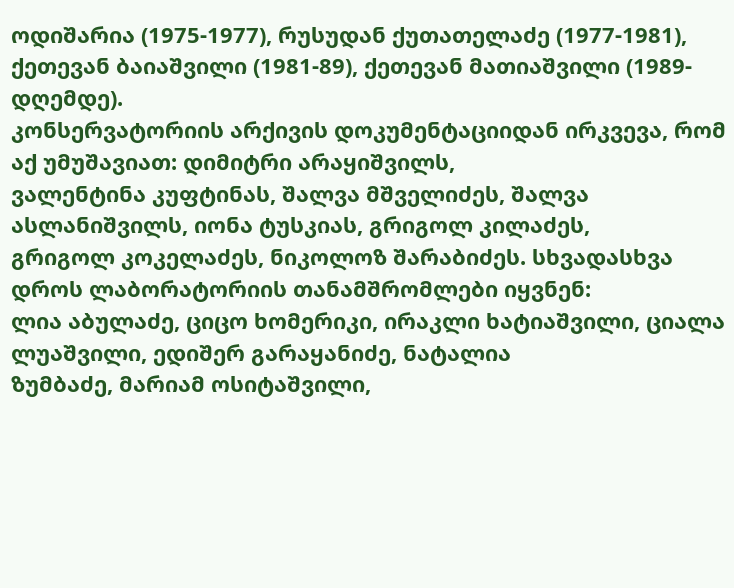ოდიშარია (1975-1977), რუსუდან ქუთათელაძე (1977-1981),
ქეთევან ბაიაშვილი (1981-89), ქეთევან მათიაშვილი (1989-დღემდე).
კონსერვატორიის არქივის დოკუმენტაციიდან ირკვევა, რომ აქ უმუშავიათ: დიმიტრი არაყიშვილს,
ვალენტინა კუფტინას, შალვა მშველიძეს, შალვა ასლანიშვილს, იონა ტუსკიას, გრიგოლ კილაძეს,
გრიგოლ კოკელაძეს, ნიკოლოზ შარაბიძეს. სხვადასხვა დროს ლაბორატორიის თანამშრომლები იყვნენ:
ლია აბულაძე, ციცო ხომერიკი, ირაკლი ხატიაშვილი, ციალა ლუაშვილი, ედიშერ გარაყანიძე, ნატალია
ზუმბაძე, მარიამ ოსიტაშვილი,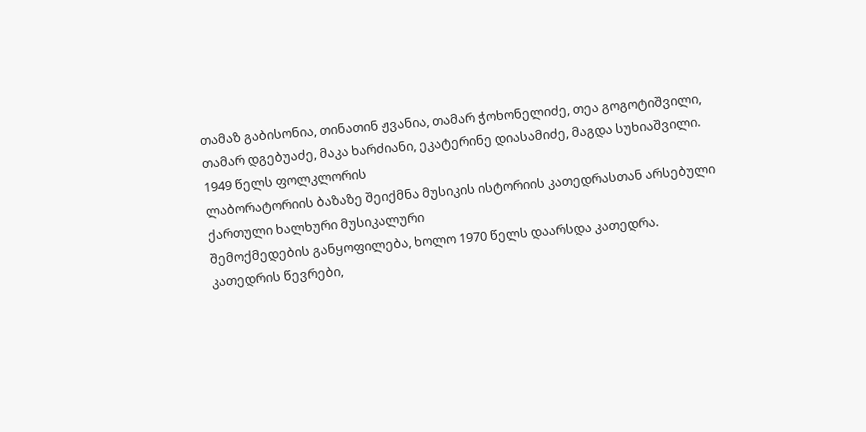თამაზ გაბისონია, თინათინ ჟვანია, თამარ ჭოხონელიძე, თეა გოგოტიშვილი,
თამარ დგებუაძე, მაკა ხარძიანი, ეკატერინე დიასამიძე, მაგდა სუხიაშვილი. 1949 წელს ფოლკლორის
ლაბორატორიის ბაზაზე შეიქმნა მუსიკის ისტორიის კათედრასთან არსებული ქართული ხალხური მუსიკალური
შემოქმედების განყოფილება, ხოლო 1970 წელს დაარსდა კათედრა.
კათედრის წევრები,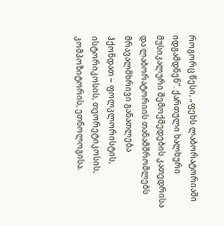როგორც წესი, „ფეხს ლაბორატორიაში იდგამდნენ“. ქართული ხალხური
მუსიკალური შემოქმედების კათედრისა და ლაბორატორიის თანამშრომლებს მრავალმხრივი განათლება
ჰქონდათ − ფოლკლორისტის, ისტორიკოსის, თეორეტიკოსის, კომპოზიტორის, ეთნოლოგისა.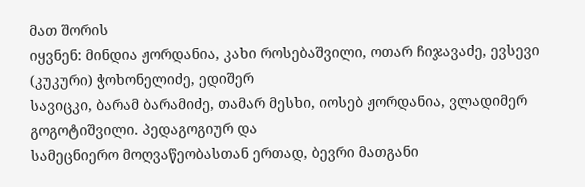მათ შორის
იყვნენ: მინდია ჟორდანია, კახი როსებაშვილი, ოთარ ჩიჯავაძე, ევსევი (კუკური) ჭოხონელიძე, ედიშერ
სავიცკი, ბარამ ბარამიძე, თამარ მესხი, იოსებ ჟორდანია, ვლადიმერ გოგოტიშვილი. პედაგოგიურ და
სამეცნიერო მოღვაწეობასთან ერთად, ბევრი მათგანი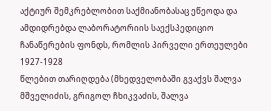აქტიურ შემკრებლობით საქმიანობასაც ეწეოდა და
ამდიდრებდა ლაბორატორიის საექსპედიციო ჩანაწერების ფონდს, რომლის პირველი ერთეულები 1927-1928
წლებით თარიღდება (მხედველობაში გვაქვს შალვა მშველიძის, გრიგოლ ჩხიკვაძის, შალვა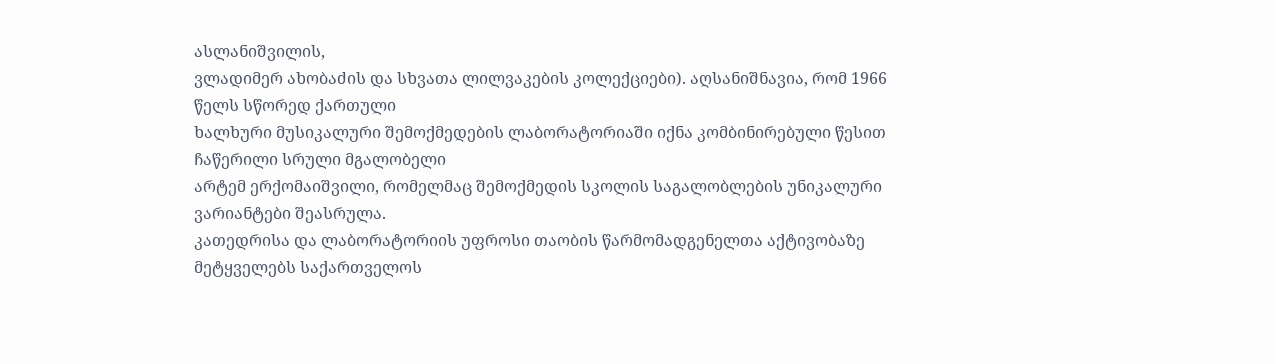ასლანიშვილის,
ვლადიმერ ახობაძის და სხვათა ლილვაკების კოლექციები). აღსანიშნავია, რომ 1966 წელს სწორედ ქართული
ხალხური მუსიკალური შემოქმედების ლაბორატორიაში იქნა კომბინირებული წესით ჩაწერილი სრული მგალობელი
არტემ ერქომაიშვილი, რომელმაც შემოქმედის სკოლის საგალობლების უნიკალური ვარიანტები შეასრულა.
კათედრისა და ლაბორატორიის უფროსი თაობის წარმომადგენელთა აქტივობაზე მეტყველებს საქართველოს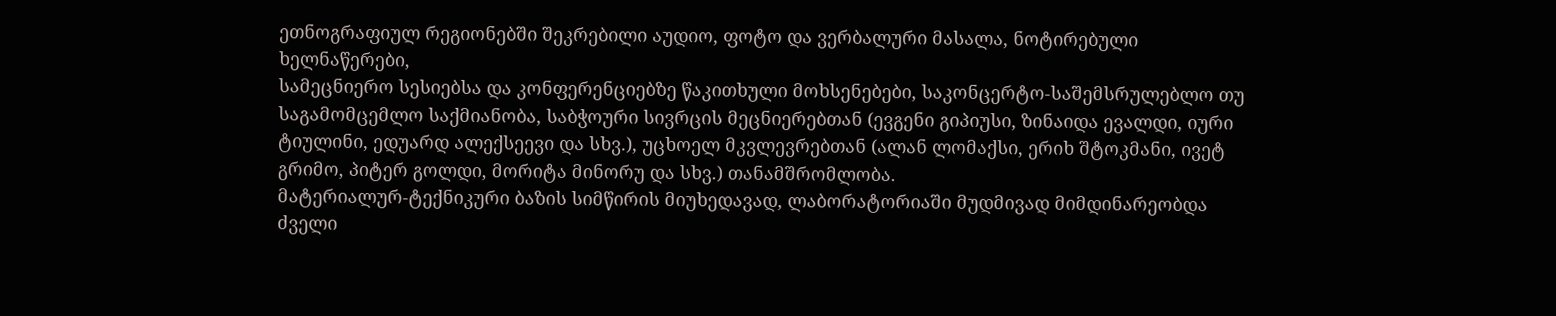ეთნოგრაფიულ რეგიონებში შეკრებილი აუდიო, ფოტო და ვერბალური მასალა, ნოტირებული ხელნაწერები,
სამეცნიერო სესიებსა და კონფერენციებზე წაკითხული მოხსენებები, საკონცერტო-საშემსრულებლო თუ
საგამომცემლო საქმიანობა, საბჭოური სივრცის მეცნიერებთან (ევგენი გიპიუსი, ზინაიდა ევალდი, იური
ტიულინი, ედუარდ ალექსეევი და სხვ.), უცხოელ მკვლევრებთან (ალან ლომაქსი, ერიხ შტოკმანი, ივეტ
გრიმო, პიტერ გოლდი, მორიტა მინორუ და სხვ.) თანამშრომლობა.
მატერიალურ-ტექნიკური ბაზის სიმწირის მიუხედავად, ლაბორატორიაში მუდმივად მიმდინარეობდა
ძველი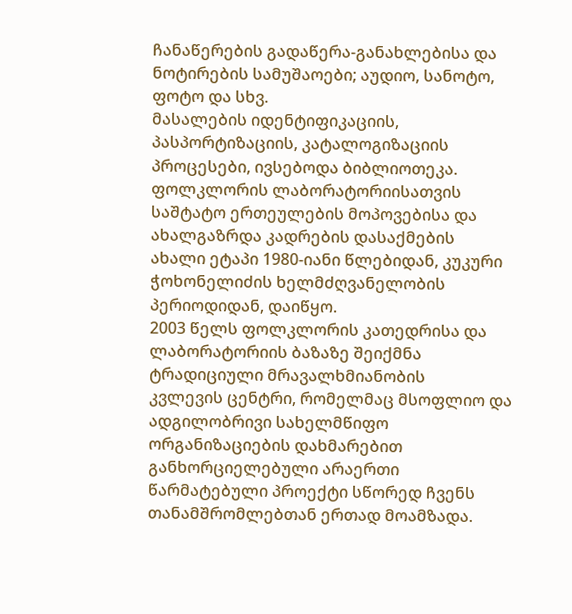ჩანაწერების გადაწერა-განახლებისა და ნოტირების სამუშაოები; აუდიო, სანოტო, ფოტო და სხვ.
მასალების იდენტიფიკაციის, პასპორტიზაციის, კატალოგიზაციის პროცესები, ივსებოდა ბიბლიოთეკა.
ფოლკლორის ლაბორატორიისათვის საშტატო ერთეულების მოპოვებისა და ახალგაზრდა კადრების დასაქმების
ახალი ეტაპი 1980-იანი წლებიდან, კუკური ჭოხონელიძის ხელმძღვანელობის პერიოდიდან, დაიწყო.
2003 წელს ფოლკლორის კათედრისა და ლაბორატორიის ბაზაზე შეიქმნა ტრადიციული მრავალხმიანობის
კვლევის ცენტრი, რომელმაც მსოფლიო და ადგილობრივი სახელმწიფო ორგანიზაციების დახმარებით
განხორციელებული არაერთი წარმატებული პროექტი სწორედ ჩვენს თანამშრომლებთან ერთად მოამზადა.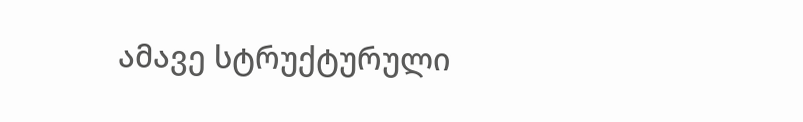ამავე სტრუქტურული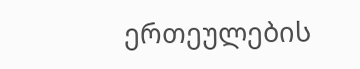ერთეულების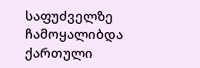საფუძველზე ჩამოყალიბდა ქართული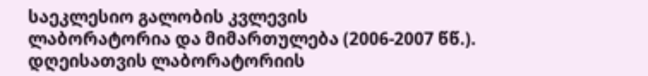საეკლესიო გალობის კვლევის
ლაბორატორია და მიმართულება (2006-2007 წწ.).
დღეისათვის ლაბორატორიის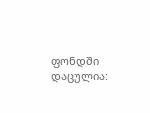ფონდში დაცულია: